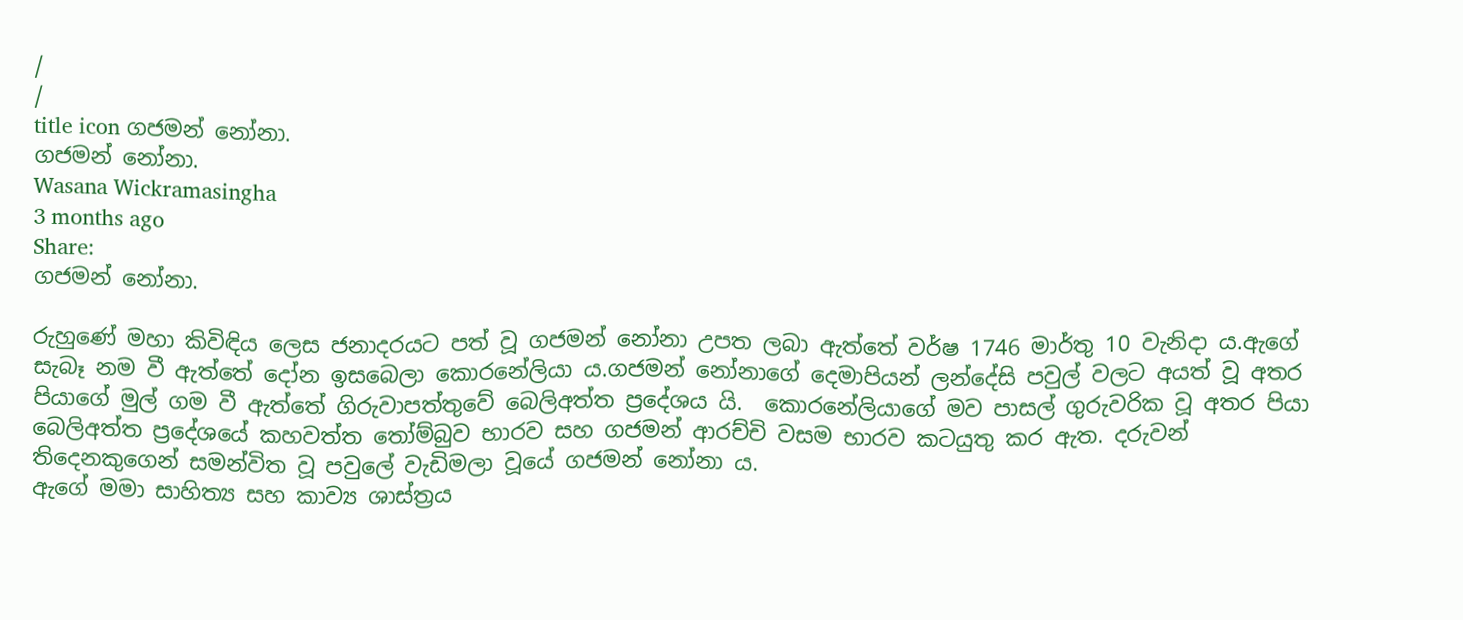/
/
title icon ගජමන් නෝනා.
ගජමන් නෝනා.
Wasana Wickramasingha
3 months ago
Share:
ගජමන් නෝනා.

රුහුණේ මහා කිවිඳිය ලෙස ජනාදරයට පත් වූ ගජමන් නෝනා උපත ලබා ඇත්තේ වර්ෂ 1746 මාර්තු 10 වැනිදා ය.ඇගේ සැබෑ නම වී ඇත්තේ දෝන ඉසබෙලා කොරනේලියා ය.ගජමන් නෝනාගේ දෙමාපියන් ලන්දේසි පවුල් වලට අයත් වූ අතර පියාගේ මුල් ගම වී ඇත්තේ ගිරුවාපත්තුවේ බෙලිඅත්ත ප්‍රදේශය යි.  කොරනේලියාගේ මව පාසල් ගුරුවරික වූ අතර පියා බෙලිඅත්ත ප්‍රදේශයේ කහවත්ත තෝම්බුව භාරව සහ ගජමන් ආරච්චි වසම භාරව කටයුතු කර ඇත. දරුවන් තිදෙනකුගෙන් සමන්විත වූ පවුලේ වැඩිමලා වූයේ ගජමන් නෝනා ය.
ඇගේ මමා සාහිත්‍ය සහ කාව්‍ය ශාස්ත්‍රය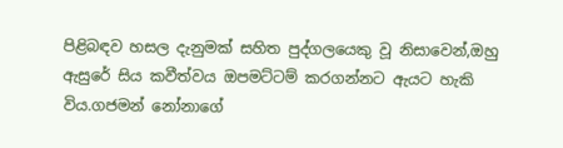පිළිබඳව හසල දැනුමක් සහිත පුද්ගලයෙකු වූ නිසාවෙන්,ඔහු ඇසුරේ සිය කවීත්වය ඔපමට්ටම් කරගන්නට ඇයට හැකි විය.ගජමන් නෝනාගේ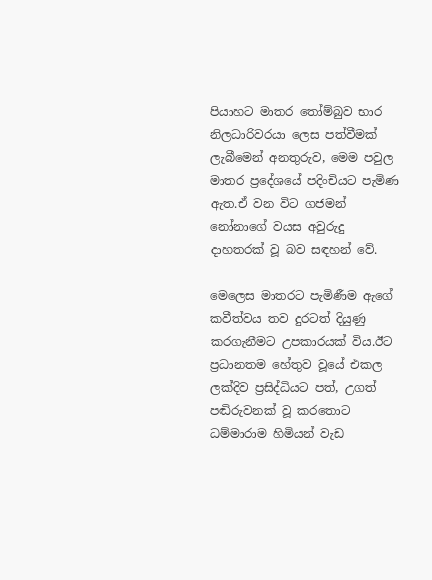පියාහට මාතර තෝම්බුව භාර නිලධාරිවරයා ලෙස පත්වීමක් ලැබීමෙන් අනතුරුව, මෙම පවුල මාතර ප්‍රදේශයේ පදිංචියට පැමිණ ඇත.ඒ වන විට ගජමන් නෝනාගේ වයස අවුරුදු දාහතරක් වූ බව සඳහන් වේ.

මෙලෙස මාතරට පැමිණීම ඇගේ කවීත්වය තව දුරටත් දියුණු කරගැනීමට උපකාරයක් විය.ඊට ප්‍රධානතම හේතුව වූයේ එකල ලක්දිව ප්‍රසිද්ධියට පත්, උගත් පඬිරුවනක් වූ කරතොට ධම්මාරාම හිමියන් වැඩ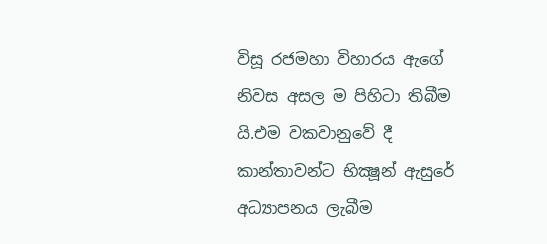විසූ රජමහා විහාරය ඇගේ නිවස අසල ම පිහිටා තිබීම යි.එම වකවානුවේ දී කාන්තාවන්ට භික්‍ෂූන් ඇසුරේ අධ්‍යාපනය ලැබීම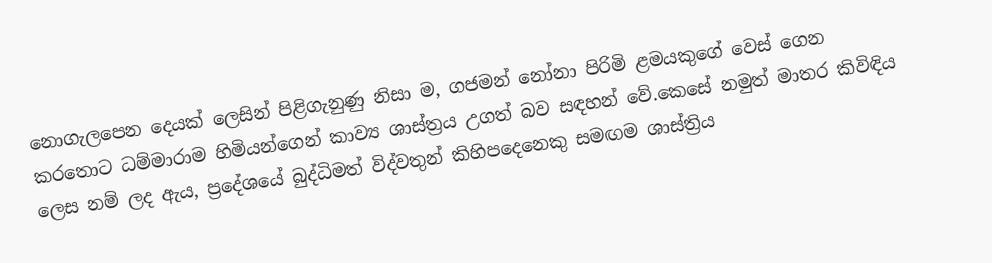නොගැලපෙන දෙයක් ලෙසින් පිළිගැනුණු නිසා ම, ගජමන් නෝනා පිරිමි ළමයකුගේ වෙස් ගෙන කරතොට ධම්මාරාම හිමියන්ගෙන් කාව්‍ය ශාස්ත්‍රය උගත් බව සඳහන් වේ.කෙසේ නමුත් මාතර කිවිඳිය ලෙස නම් ලද ඇය, ප්‍රදේශයේ බුද්ධිමත් විද්වතුන් කිහිපදෙනෙකු සමඟම ශාස්ත්‍රිය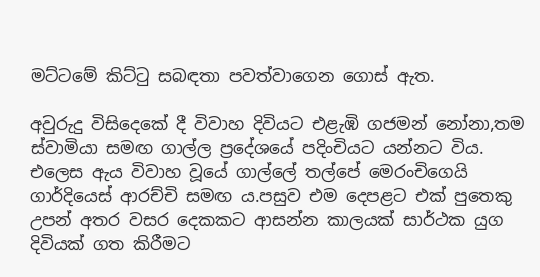මට්ටමේ කිට්ටු සබඳතා පවත්වාගෙන ගොස් ඇත.

අවුරුදු විසිදෙකේ දී විවාහ දිවියට එළැඹි ගජමන් නෝනා,තම ස්වාමියා සමඟ ගාල්ල ප්‍රදේශයේ පදිංචියට යන්නට විය. එලෙස ඇය විවාහ වූයේ ගාල්ලේ තල්පේ මෙරංචිගෙයි ගාර්දියෙස් ආරච්චි සමඟ ය.පසුව එම දෙපළට එක් පුතෙකු උපන් අතර වසර දෙකකට ආසන්න කාලයක් සාර්ථක යුග දිවියක් ගත කිරීමට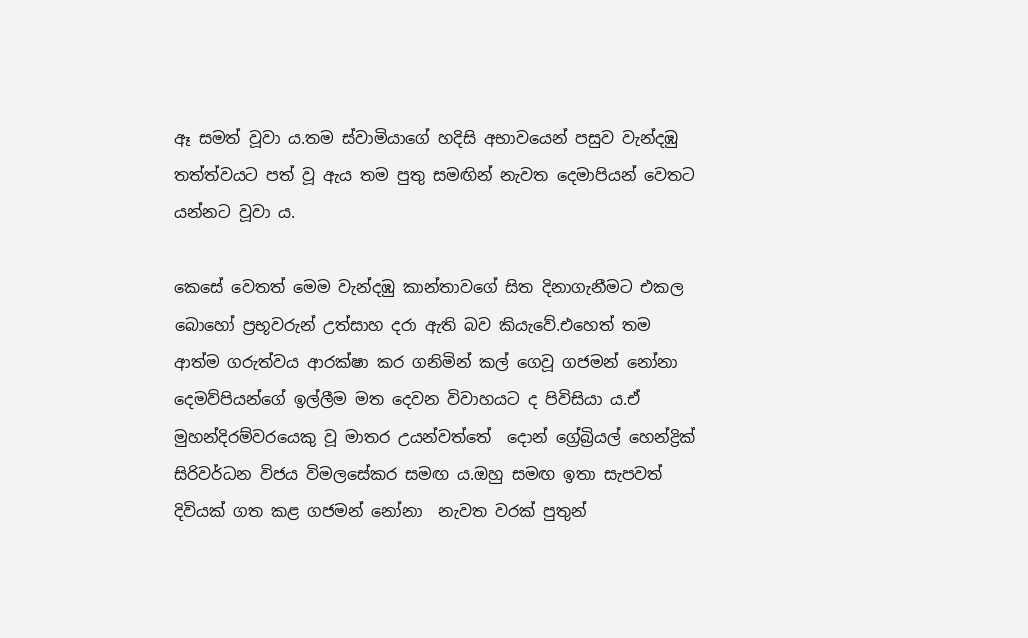ඈ සමත් වූවා ය.තම ස්වාමියාගේ හදිසි අභාවයෙන් පසුව වැන්දඹු තත්ත්වයට පත් වූ ඇය තම පුතු සමඟින් නැවත දෙමාපියන් වෙතට යන්නට වූවා ය.

කෙසේ වෙතත් මෙම වැන්දඹු කාන්තාවගේ සිත දිනාගැනීමට එකල බොහෝ ප්‍රභූවරුන් උත්සාහ දරා ඇති බව කියැවේ.එහෙත් තම ආත්ම ගරුත්වය ආරක්ෂා කර ගනිමින් කල් ගෙවූ ගජමන් නෝනා දෙමව්පියන්ගේ ඉල්ලීම මත දෙවන විවාහයට ද පිවිසියා ය.ඒ මුහන්දිරම්වරයෙකු වූ මාතර උයන්වත්තේ  දොන් ග්‍රේබ්‍රියල් හෙන්ද්‍රික් සිරිවර්ධන විජය විමලසේකර සමඟ ය.ඔහු සමඟ ඉතා සැපවත් දිවියක් ගත කළ ගජමන් නෝනා  නැවත වරක් පුතුන්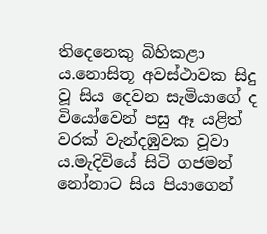තිදෙනෙකු බිහිකළා ය.නොසිතූ අවස්ථාවක සිදු වූ සිය දෙවන සැමියාගේ ද වියෝවෙන් පසු ඈ යළිත් වරක් වැන්දඹුවක වූවා ය.මැදිවියේ සිටි ගජමන් නෝනාට සිය පියාගෙන්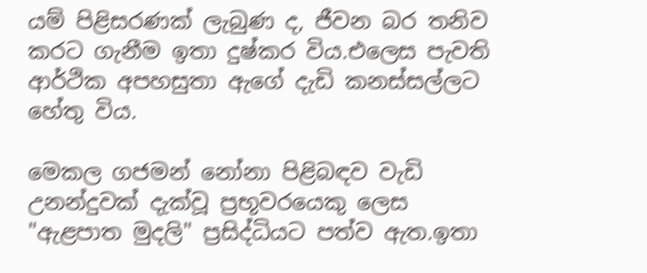යම් පිළිසරණක් ලැබුණ ද, ජීවන බර තනිව කරට ගැනීම ඉතා දුෂ්කර විය.එලෙස පැවති ආර්ථික අපහසුතා ඇගේ දැඩි කනස්සල්ලට හේතු විය.

මෙකල ගජමන් නෝනා පිළිබඳව වැඩි උනන්දුවක් දැක්වූ ප්‍රභූවරයෙකු ලෙස "ඇළපාත මුදලි" ප්‍රසිද්ධියට පත්ව ඇත.ඉතා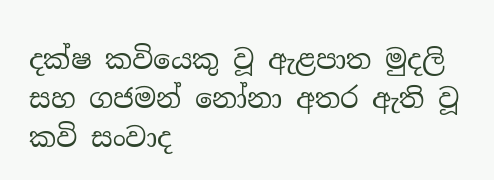දක්ෂ කවියෙකු වූ ඇළපාත මුදලි  සහ ගජමන් නෝනා අතර ඇති වූ කවි සංවාද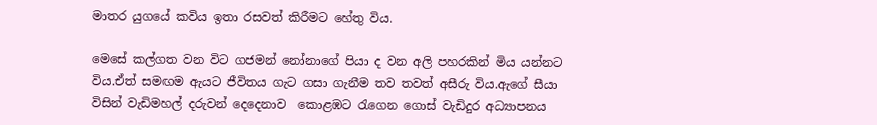මාතර යුගයේ කවිය ඉතා රසවත් කිරීමට හේතු විය.

මෙසේ කල්ගත වන විට ගජමන් නෝනාගේ පියා ද වන අලි පහරකින් මිය යන්නට විය.ඒත් සමඟම ඇයට ජීවිතය ගැට ගසා ගැනීම තව තවත් අසීරු විය.ඇගේ සීයා විසින් වැඩිමහල් දරුවන් දෙදෙනාව  කොළඹට රැගෙන ගොස් වැඩිදුර අධ්‍යාපනය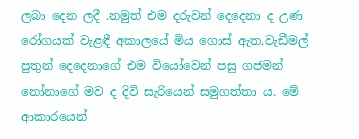ලබා දෙන ලදී .නමුත් එම දරුවන් දෙදෙනා ද උණ රෝගයක් වැළඳී අකාලයේ මිය ගොස් ඇත.වැඩීමල් පුතුන් දෙදෙනාගේ එම වියෝවෙන් පසු ගජමන් නෝනාගේ මව ද දිවි සැරියෙන් සමුගත්තා ය. මේ ආකාරයෙන්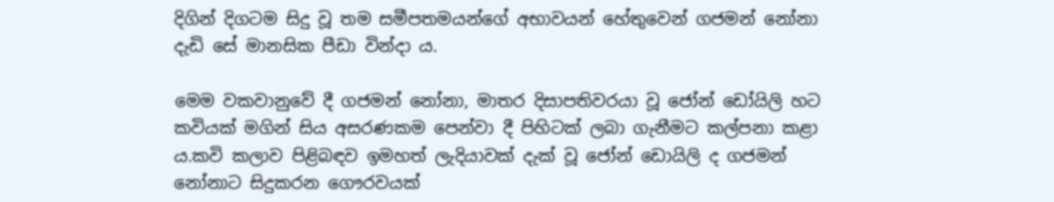දිගින් දිගටම සිදු වූ තම සමීපතමයන්ගේ අභාවයන් හේතුවෙන් ගජමන් නෝනා දැඩි සේ මානසික පීඩා වින්දා ය.

මෙම වකවානුවේ දී ගජමන් නෝනා, මාතර දිසාපතිවරයා වූ ජෝන් ඩෝයිලි හට කවියක් මගින් සිය අසරණකම පෙන්වා දී පිහිටක් ලබා ගැනීමට කල්පනා කළා ය.කවි කලාව පිළිබඳව ඉමහත් ලැදියාවක් දැක් වූ ජෝන් ඩොයිලි ද ගජමන් නෝනාට සිදුකරන ගෞරවයක්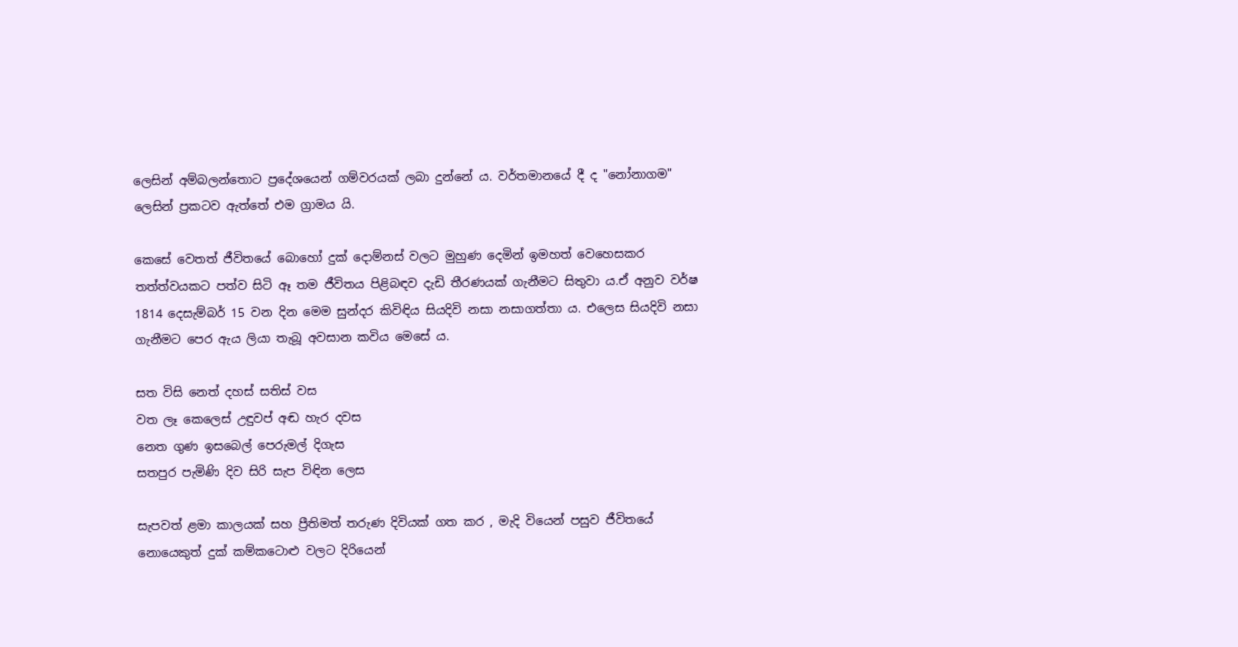ලෙසින් අම්බලන්තොට ප්‍රදේශයෙන් ගම්වරයක් ලබා දුන්නේ ය. වර්තමානයේ දී ද "නෝනාගම" ලෙසින් ප්‍රකටව ඇත්තේ එම ග්‍රාමය යි.

කෙසේ වෙතත් ජීවිතයේ බොහෝ දුක් දොම්නස් වලට මුහුණ දෙමින් ඉමහත් වෙහෙසකර තත්ත්වයකට පත්ව සිටි ඈ තම ජීවිතය පිළිබඳව දැඩි තීරණයක් ගැනීමට සිතුවා ය.ඒ අනුව වර්ෂ 1814 දෙසැම්බර් 15 වන දින මෙම සුන්දර කිවිඳිය සියදිවි නසා නසාගත්තා ය. එලෙස සියදිවි නසා ගැනීමට පෙර ඇය ලියා තැබූ අවසාන කවිය මෙසේ ය.

සත විසි නෙත් දහස් සතිස් වස
වත ලෑ කෙලෙස් උඳුවප් අඬ හැර දවස
නෙත ගුණ ඉසබෙල් පෙරුමල් දිගැස
සතපුර පැමිණි දිව සිරි සැප විඳින ලෙස

සැපවත් ළමා කාලයක් සහ ප්‍රීතිමත් තරුණ දිවියක් ගත කර , මැදි වියෙන් පසුව ජීවිතයේ නොයෙකුත් දුක් කම්කටොළු වලට දිරියෙන්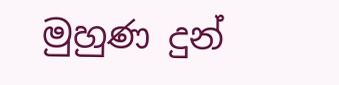මුහුණ දුන්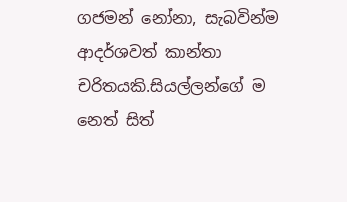ගජමන් නෝනා, සැබවින්ම ආදර්ශවත් කාන්තා චරිතයකි.සියල්ලන්ගේ ම නෙත් සිත්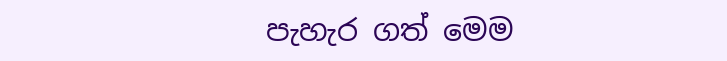පැහැර ගත් මෙම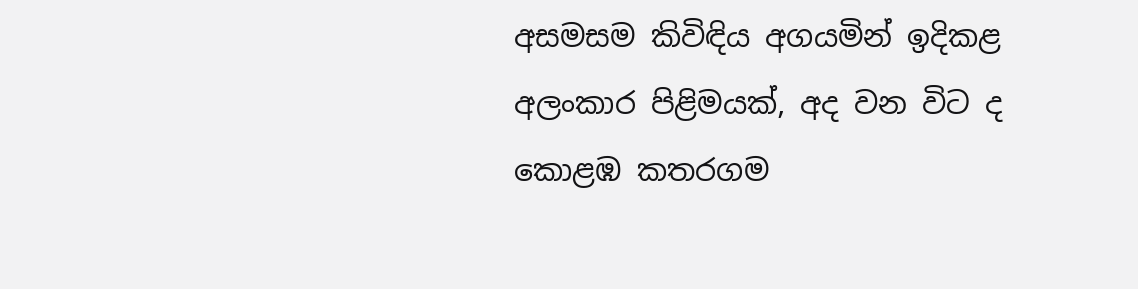අසමසම කිවිඳිය අගයමින් ඉදිකළ අලංකාර පිළිමයක්, අද වන විට ද කොළඹ කතරගම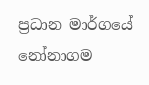ප්‍රධාන මාර්ගයේ නෝනාගම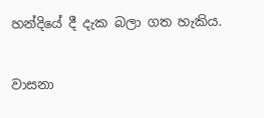හන්දියේ දී දැක බලා ගත හැකිය.


වාසනා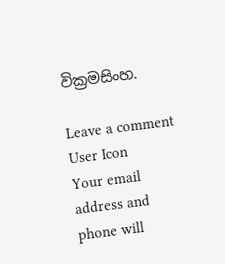වික්‍රමසිංහ.

Leave a comment
User Icon
Your email address and phone will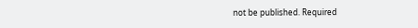not be published. Required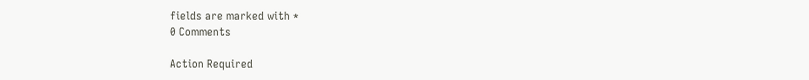fields are marked with *
0 Comments

Action Required